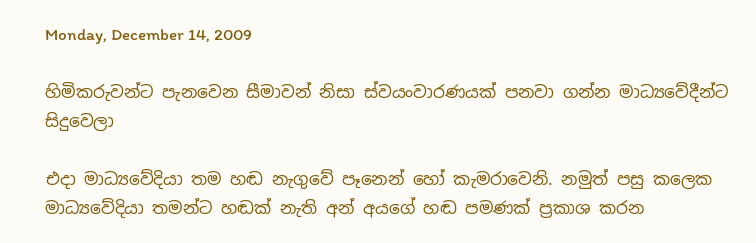Monday, December 14, 2009

හිමිකරුවන්ට පැනවෙන සීමාවන් නිසා ස්වයංවාරණයක් පනවා ගන්න මාධ්‍යවේදීන්ට සිදුවෙලා

එදා මාධ්‍යවේදියා තම හඬ නැගුවේ පෑනෙන් හෝ කැමරාවෙනි. නමුත් පසු කලෙක මාධ්‍යවේදියා තමන්ට හඬක් නැති අන් අයගේ හඬ පමණක් ප්‍රකාශ කරන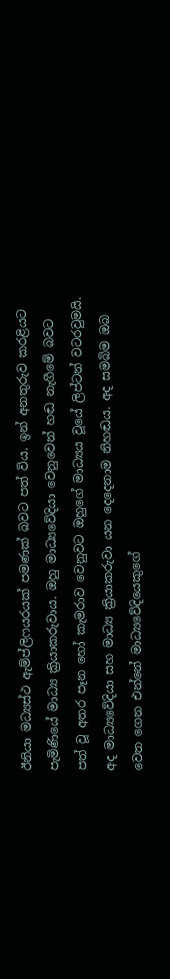ඊනියා මධ්‍යස්ථ ඇම්ප්ලිෆයරයක් පමණක් බවට පත් විය. ඉන් අනතුරුව කරළියට පැමිණියේ මාධ්‍ය ක්‍රියාකරුවාය. ඔහු මාධ්‍යවේදියා වෙනුවෙන් හඬ නැගීමේ බවට පත් වූ අතර පෑන හෝ කැමරාව වෙනුවට ඔහුගේ මාධ්‍යය වූයේ ලිප්ටන් වටරවුමයි. අද මාධ්‍යවේදියා සහ මාධ්‍ය ක්‍රියාකරුවා යන දෙදෙනාම නිහඬය. අද සමබිම ඔබ වෙත ගෙන එන්නේ මාධ්‍යවේදියෙකුගේ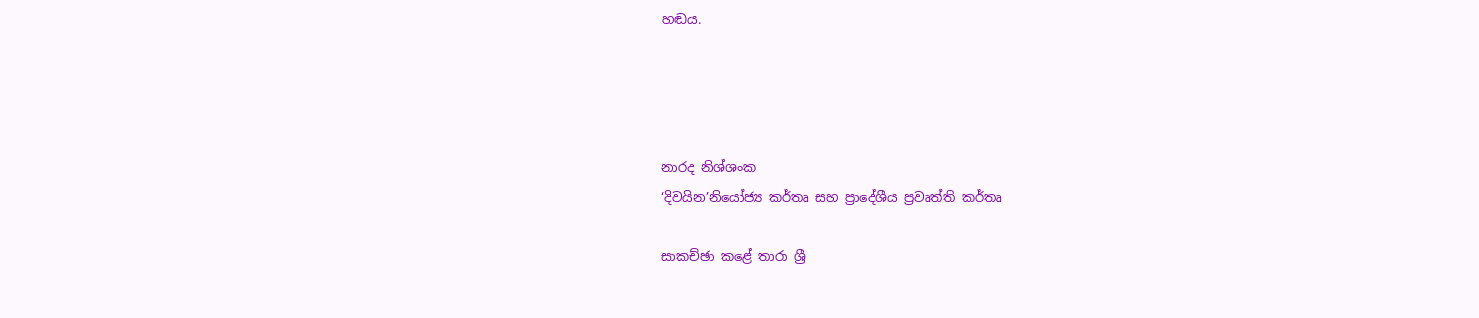හඬය.




නාරද නිශ්ශංක
‘දිවයින’නියෝජ්‍ය කර්තෘ සහ ප්‍රාදේශීය ප්‍රවෘත්ති කර්තෘ

සාකච්ඡා කළේ තාරා ශ්‍රී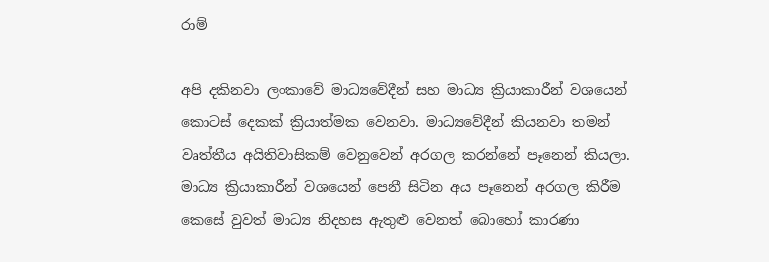රාම්

අපි දකිනවා ලංකාවේ මාධ්‍යවේදීන් සහ මාධ්‍ය ක්‍රියාකාරීන් වශයෙන් කොටස් දෙකක් ක්‍රියාත්මක වෙනවා. මාධ්‍යවේදීන් කියනවා තමන් වෘත්තීය අයිතිවාසිකම් වෙනුවෙන් අරගල කරන්නේ පෑනෙන් කියලා. මාධ්‍ය ක්‍රියාකාරීන් වශයෙන් පෙනී සිටින අය පෑනෙන් අරගල කිරීම කෙසේ වුවත් මාධ්‍ය නිදහස ඇතුළු වෙනත් බොහෝ කාරණා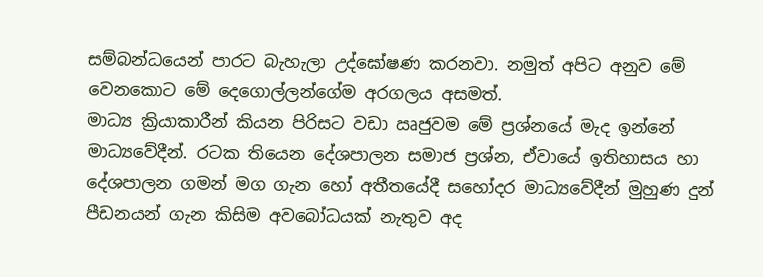සම්බන්ධයෙන් පාරට බැහැලා උද්ඝෝෂණ කරනවා. නමුත් අපිට අනුව මේ වෙනකොට මේ දෙගොල්ලන්ගේම අරගලය අසමත්.
මාධ්‍ය ක්‍රියාකාරීන් කියන පිරිසට වඩා ඍජුවම මේ ප්‍රශ්නයේ මැද ඉන්නේ මාධ්‍යවේදීන්. රටක තියෙන දේශපාලන සමාජ ප්‍රශ්න, ඒවායේ ඉතිහාසය හා දේශපාලන ගමන් මග ගැන හෝ අතීතයේදී සහෝදර මාධ්‍යවේදීන් මුහුණ දුන් පීඩනයන් ගැන කිසිම අවබෝධයක් නැතුව අද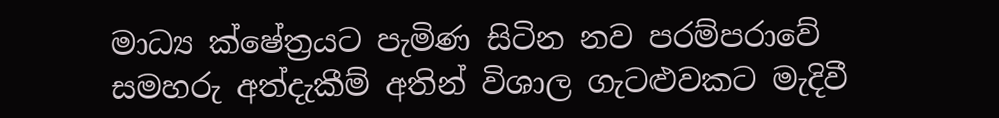මාධ්‍ය ක්ෂේ‍ත්‍රයට පැමිණ සිටින නව පරම්පරාවේ සමහරු අත්දැකීම් අතින් විශාල ගැටළුවකට මැදිවී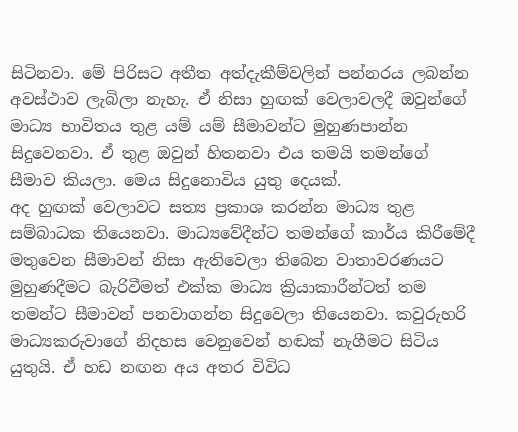සිටිනවා. මේ පිරිසට අතීත අත්දැකීම්වලින් පන්නරය ලබන්න අවස්ථාව ලැබිලා නැහැ. ඒ නිසා හුඟක් වෙලාවලදී ඔවුන්ගේ මාධ්‍ය භාවිතය තුළ යම් යම් සීමාවන්ට මුහුණපාන්න සිදුවෙනවා. ඒ තුළ ඔවුන් හිතනවා එය තමයි තමන්ගේ සීමාව කියලා. මෙය සිදුනොවිය යුතු දෙයක්.
අද හුඟක් වෙලාවට සත්‍ය ප්‍රකාශ කරන්න මාධ්‍ය තුළ සම්බාධක තියෙනවා. මාධ්‍යවේදීන්ට තමන්ගේ කාර්ය කිරීමේදී මතුවෙන සීමාවන් නිසා ඇතිවෙලා තිබෙන වාතාවරණයට මුහුණදීමට බැරිවීමත් එක්ක මාධ්‍ය ක්‍රියාකාරීන්ටත් තම තමන්ට සීමාවන් පනවාගන්න සිදුවෙලා තියෙනවා. කවුරුහරි මාධ්‍යකරුවාගේ නිදහස වෙනුවෙන් හඬක් නැගීමට සිටිය යුතුයි. ඒ හඩ නඟන අය අතර විවිධ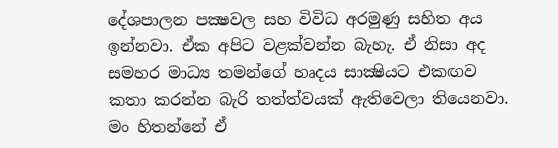දේශපාලන පක්‍ෂවල සහ විවිධ අරමුණු සහිත අය ඉන්නවා. ඒක අපිට වළක්වන්න බැහැ. ඒ නිසා අද සමහර මාධ්‍ය තමන්ගේ හෘදය සාක්‍ෂියට එකඟව කතා කරන්න බැරි තත්ත්වයක් ඇතිවෙලා තියෙනවා. මං හිතන්නේ ඒ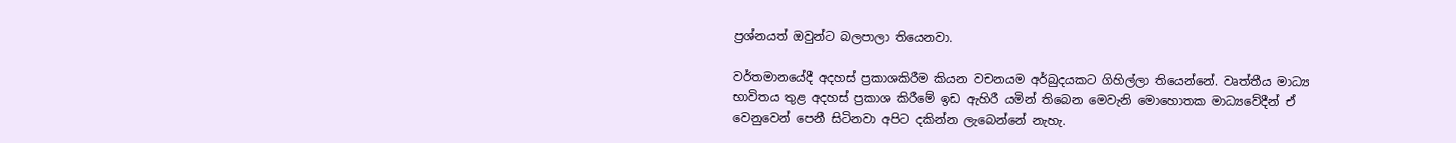ප්‍රශ්නයත් ඔවුන්ට බලපාලා තියෙනවා.

වර්තමානයේදී අදහස් ප්‍රකාශකිරීම කියන වචනයම අර්බුදයකට ගිහිල්ලා තියෙන්නේ. වෘත්තීය මාධ්‍ය භාවිතය තුළ අදහස් ප්‍රකාශ කිරීමේ ඉඩ ඇහිරී යමින් තිබෙන මෙවැනි මොහොතක මාධ්‍යවේදීන් ඒ වෙනුවෙන් පෙනී සිටිනවා අපිට දකින්න ලැබෙන්නේ නැහැ.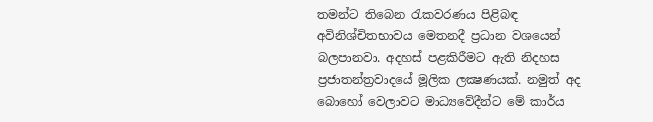තමන්ට තිබෙන රැකවරණය පිළිබඳ අවිනිශ්චිතභාවය මෙතනදී ප්‍රධාන වශයෙන් බලපානවා. අදහස් පළකිරීමට ඇති නිදහස ප්‍රජාතන්ත්‍රවාදයේ මූලික ලක්‍ෂණයක්. නමුත් අද බොහෝ වෙලාවට මාධ්‍යවේදීන්ට මේ කාර්ය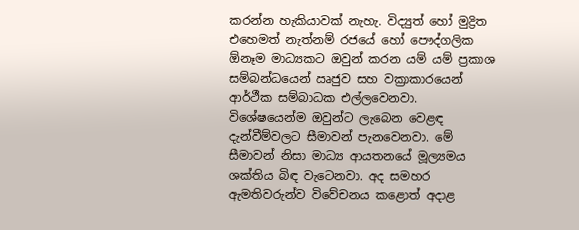කරන්න හැකියාවක් නැහැ. විද්‍යුත් හෝ මුද්‍රිත එහෙමත් නැත්නම් රජයේ හෝ පෞද්ගලික ඕනෑම මාධ්‍යකට ඔවුන් කරන යම් යම් ප්‍රකාශ සම්බන්ධයෙන් ඍජුව සහ වක්‍රාකාරයෙන් ආර්ථීක සම්බාධක එල්ලවෙනවා. විශේෂයෙන්ම ඔවුන්ට ලැබෙන වෙළඳ දැන්වීම්වලට සීමාවන් පැනවෙනවා. මේ සීමාවන් නිසා මාධ්‍ය ආයතනයේ මූල්‍යමය ශක්තිය බිඳ වැටෙනවා. අද සමහර ඇමතිවරුන්ව විවේචනය කළොත් අදාළ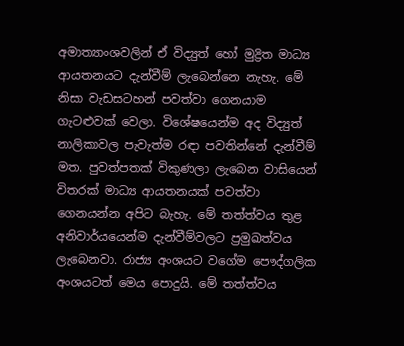අමාත්‍යාංශවලින් ඒ විද්‍යුත් හෝ මුද්‍රිත මාධ්‍ය ආයතනයට දැන්වීම් ලැබෙන්නෙ නැහැ. මේ නිසා වැඩසටහන් පවත්වා ගෙනයාම ගැටළුවක් වෙලා. විශේෂයෙන්ම අද විද්‍යුත් නාලිකාවල පැවැත්ම රඳා පවතින්නේ දැන්වීම් මත. පුවත්පතක් විකුණලා ලැබෙන වාසියෙන් විතරක් මාධ්‍ය ආයතනයක් පවත්වා ගෙනයන්න අපිට බැහැ. මේ තත්ත්වය තුළ අනිවාර්යයෙන්ම දැන්වීම්වලට ප්‍රමුඛත්වය ලැබෙනවා. රාජ්‍ය අංශයට වගේම පෞද්ගලික අංශයටත් මෙය පොදුයි. මේ තත්ත්වය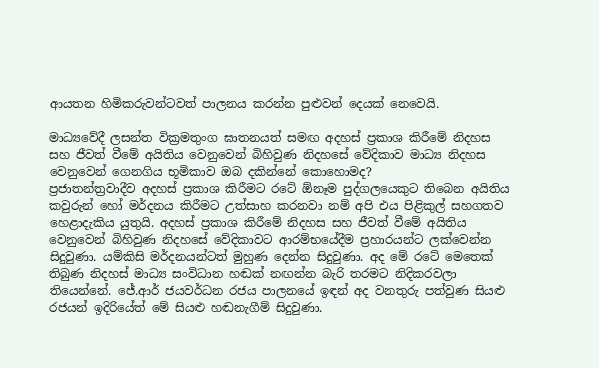ආයතන හිමිකරුවන්ටවත් පාලනය කරන්න පුළුවන් දෙයක් නෙවෙයි.

මාධ්‍යවේදී ලසන්ත වික්‍රමතුංග ඝාතනයත් සමඟ අදහස් ප්‍රකාශ කිරීමේ නිදහස සහ ජීවත් වීමේ අයිතිය වෙනුවෙන් බිහිවුණ නිදහසේ වේදිකාව මාධ්‍ය නිදහස වෙනුවෙන් ගෙනගිය භූමිකාව ඔබ දකින්නේ කොහොමද?
ප්‍රජාතන්ත්‍රවාදීව අදහස් ප්‍රකාශ කිරීමට රටේ ඕනෑම පුද්ගලයෙකුට තිබෙන අයිතිය කවුරුන් හෝ මර්දනය කිරීමට උත්සාහ කරනවා නම් අපි එය පිළිකුල් සහගතව හෙළාදැකිය යුතුයි. අදහස් ප්‍රකාශ කිරීමේ නිදහස සහ ජීවත් වීමේ අයිතිය වෙනුවෙන් බිහිවුණ නිදහසේ වේදිකාවට ආරම්භයේදීම ප්‍රහාරයන්ට ලක්වෙන්න සිදුවුණා. යම්කිසි මර්දනයන්ටත් මුහුණ දෙන්න සිදුවුණා. අද මේ රටේ මෙතෙක් තිබුණ නිදහස් මාධ්‍ය සංවිධාන හඬක් නඟන්න බැරි තරමට නිදිකරවලා තියෙන්නේ. ජේ.ආර් ජයවර්ධන රජය පාලනයේ ඉඳන් අද වනතුරු පත්වුණ සියළු රජයන් ඉදිරියේත් මේ සියළු හඬනැගීම් සිදුවුණා.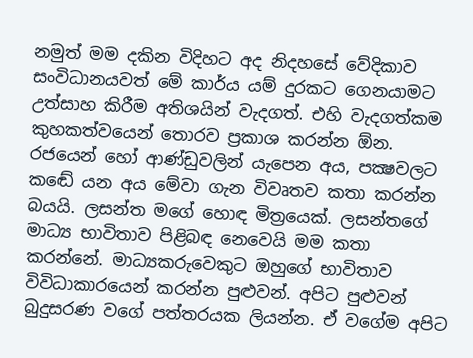නමුත් මම දකින විදිහට අද නිදහසේ වේදිකාව සංවිධානයවත් මේ කාර්ය යම් දුරකට ගෙනයාමට උත්සාහ කිරීම අතිශයින් වැදගත්. එහි වැදගත්කම කුහකත්වයෙන් තොරව ප්‍රකාශ කරන්න ඕන. රජයෙන් හෝ ආණ්ඩුවලින් යැපෙන අය, පක්‍ෂවලට කඬේ යන අය මේවා ගැන විවෘතව කතා කරන්න බයයි. ලසන්ත මගේ හොඳ මිත්‍රයෙක්. ලසන්තගේ මාධ්‍ය භාවිතාව පිළිබඳ නෙවෙයි මම කතා කරන්නේ. මාධ්‍යකරුවෙකුට ඔහුගේ භාවිතාව විවිධාකාරයෙන් කරන්න පුළුවන්. අපිට පුළුවන් බුදුසරණ වගේ පත්තරයක ලියන්න. ඒ වගේම අපිට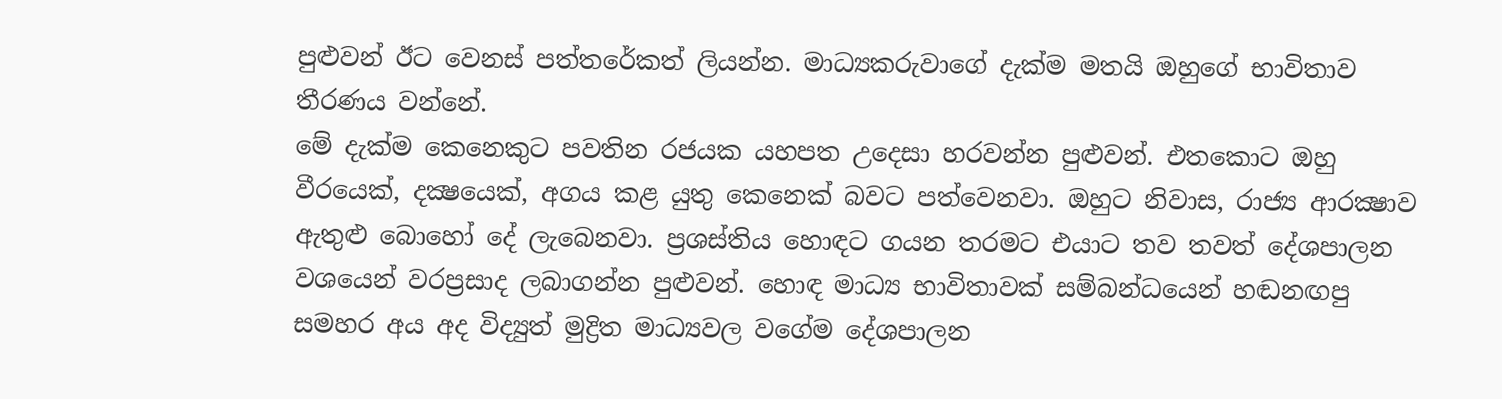පුළුවන් ඊට වෙනස් පත්තරේකත් ලියන්න. මාධ්‍යකරුවාගේ දැක්ම මතයි ඔහුගේ භාවිතාව තීරණය වන්නේ.
මේ දැක්ම කෙනෙකුට පවතින රජයක යහපත උදෙසා හරවන්න පුළුවන්. එතකොට ඔහු වීරයෙක්, දක්‍ෂයෙක්, අගය කළ යුතු කෙනෙක් බවට පත්වෙනවා. ඔහුට නිවාස, රාජ්‍ය ආරක්‍ෂාව ඇතුළු බොහෝ දේ ලැබෙනවා. ප්‍රශස්තිය හොඳට ගයන තරමට එයාට තව තවත් දේශපාලන වශයෙන් වරප්‍රසාද ලබාගන්න පුළුවන්. හොඳ මාධ්‍ය භාවිතාවක් සම්බන්ධයෙන් හඬනඟපු සමහර අය අද විද්‍යුත් මුද්‍රිත මාධ්‍යවල වගේම දේශපාලන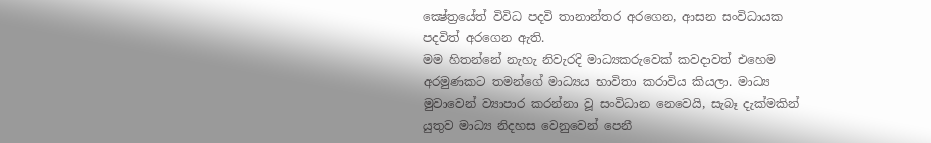ක්‍ෂේත්‍රයේත් විවිධ පදවි තානාන්තර අරගෙන, ආසන සංවිධායක පදවිත් අරගෙන ඇති.
මම හිතන්නේ නැහැ නිවැරදි මාධ්‍යකරුවෙක් කවදාවත් එහෙම අරමුණකට තමන්ගේ මාධ්‍යය භාවිතා කරාවිය කියලා. මාධ්‍ය මුවාවෙන් ව්‍යාපාර කරන්නා වූ සංවිධාන නෙවෙයි, සැබෑ දැක්මකින් යුතුව මාධ්‍ය නිදහස වෙනුවෙන් පෙනී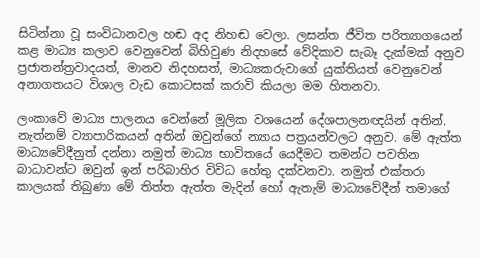සිටින්නා වූ සංවිධානවල හඬ අද නිහඬ වෙලා. ලසන්ත ජීවිත පරිත්‍යාගයෙන් කළ මාධ්‍ය කලාව වෙනුවෙන් බිහිවුණ නිදහසේ වේදිකාව සැබෑ දැක්මක් අනුව ප්‍රජාතන්ත්‍රවාදයත්, මානව නිදහසත්, මාධ්‍යකරුවාගේ යුක්තියත් වෙනුවෙන් අනාගතයට විශාල වැඩ කොටසක් කරාවි කියලා මම හිතනවා.

ලංකාවේ මාධ්‍ය පාලනය වෙන්නේ මූලික වශයෙන් දේශපාලනඥයින් අතින්. නැත්නම් ව්‍යාපාරිකයන් අතින් ඔවුන්ගේ න්‍යාය පත්‍රයන්වලට අනුව. මේ ඇත්ත මාධ්‍යවේදීනුත් දන්නා නමුත් මාධ්‍ය භාවිතයේ යෙදීමට තමන්ට පවතින බාධාවන්ට ඔවුන් ඉන් පරිබාහිර විවිධ හේතු දක්වනවා. නමුත් එක්තරා කාලයක් තිබුණා මේ තිත්ත ඇත්ත මැදින් හෝ ඇතැම් මාධ්‍යවේදීන් තමාගේ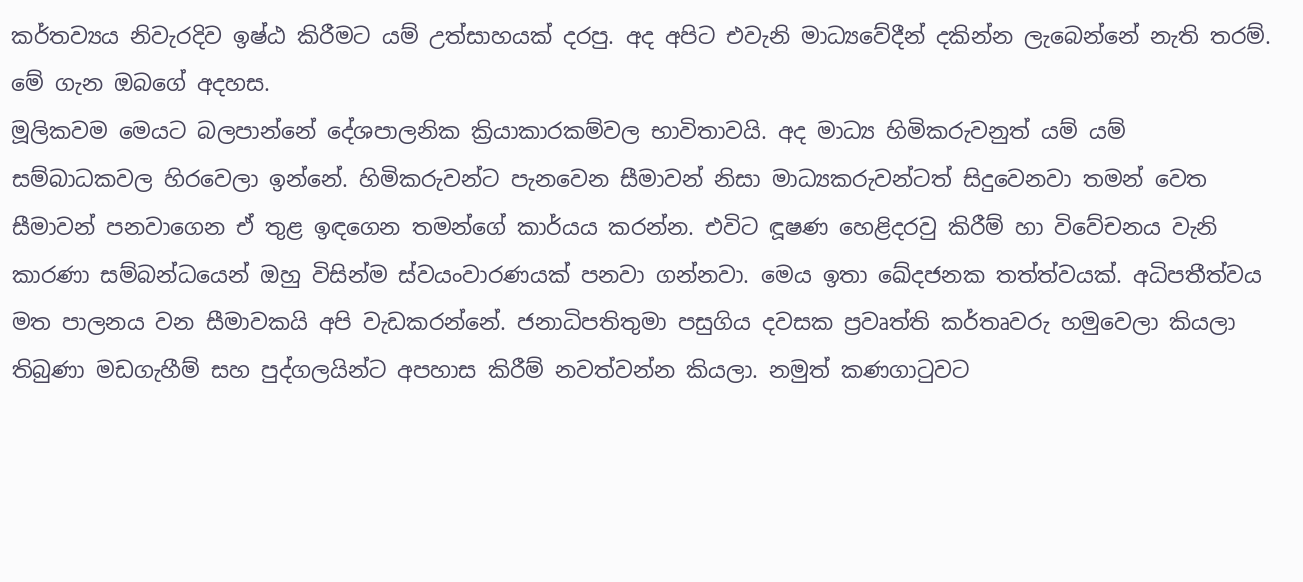කර්තව්‍යය නිවැරදිව ඉෂ්ඨ කිරීමට යම් උත්සාහයක් දරපු. අද අපිට එවැනි මාධ්‍යවේදීන් දකින්න ලැබෙන්නේ නැති තරම්. මේ ගැන ඔබගේ අදහස.
මූලිකවම මෙයට බලපාන්නේ දේශපාලනික ක්‍රියාකාරකම්වල භාවිතාවයි. අද මාධ්‍ය හිමිකරුවනුත් යම් යම් සම්බාධකවල හිරවෙලා ඉන්නේ. හිමිකරුවන්ට පැනවෙන සීමාවන් නිසා මාධ්‍යකරුවන්ටත් සිදුවෙනවා තමන් වෙත සීමාවන් පනවාගෙන ඒ තුළ ඉඳගෙන තමන්ගේ කාර්යය කරන්න. එවිට ඳූෂණ හෙළිදරවු කිරීම් හා විවේචනය වැනි කාරණා සම්බන්ධයෙන් ඔහු විසින්ම ස්වයංවාරණයක් පනවා ගන්නවා. මෙය ඉතා ඛේදජනක තත්ත්වයක්. අධිපතීත්වය මත පාලනය වන සීමාවකයි අපි වැඩකරන්නේ. ජනාධිපතිතුමා පසුගිය දවසක ප්‍රවෘත්ති කර්තෘවරු හමුවෙලා කියලා තිබුණා මඩගැහීම් සහ පුද්ගලයින්ට අපහාස කිරීම් නවත්වන්න කියලා. නමුත් කණගාටුවට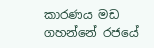කාරණය මඩ ගහන්නේ රජයේ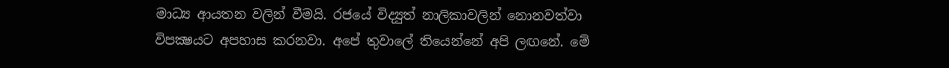මාධ්‍ය ආයතන වලින් වීමයි. රජයේ විද්‍යුත් නාලිකාවලින් නොනවත්වා විපක්‍ෂයට අපහාස කරනවා. අපේ තුවාලේ තියෙන්නේ අපි ලඟනේ. මේ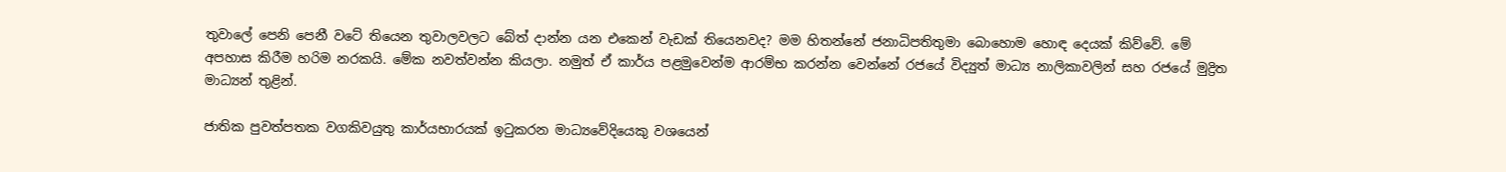තුවාලේ පෙනි පෙනී වටේ තියෙන තුවාලවලට බේත් දාන්න යන එකෙන් වැඩක් තියෙනවද? මම හිතන්නේ ජනාධිපතිතුමා බොහොම හොඳ දෙයක් කිව්වේ. මේ අපහාස කිරීම හරිම නරකයි. මේක නවත්වන්න කියලා. නමුත් ඒ කාර්ය පළමුවෙන්ම ආරම්භ කරන්න වෙන්නේ රජයේ විද්‍යුත් මාධ්‍ය නාලිකාවලින් සහ රජයේ මුද්‍රිත මාධ්‍යන් තුළින්.

ජාතික පුවත්පතක වගකිවයුතු කාර්යභාරයක් ඉටුකරන මාධ්‍යවේදියෙකු වශයෙන්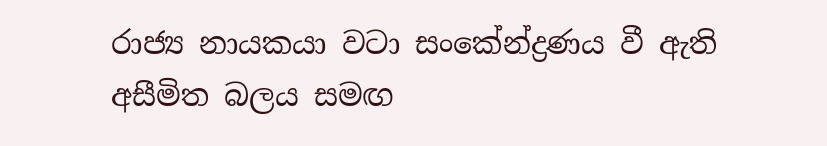රාජ්‍ය නායකයා වටා සංකේන්ද්‍රණය වී ඇති අසීමිත බලය සමඟ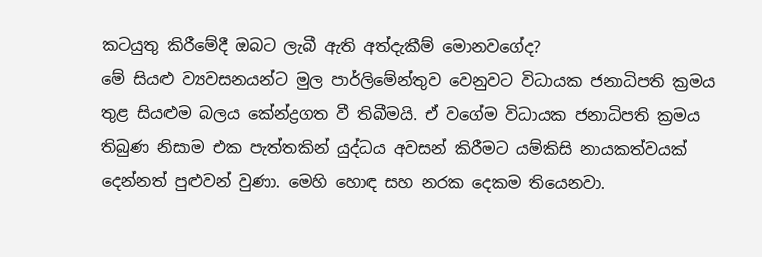කටයුතු කිරීමේදී ඔබට ලැබී ඇති අත්දැකීම් මොනවගේද?
මේ සියළු ව්‍යවසනයන්ට මුල පාර්ලිමේන්තුව වෙනුවට විධායක ජනාධිපති ක්‍රමය තුළ සියළුම බලය කේන්ද්‍රගත වී තිබීමයි. ඒ වගේම විධායක ජනාධිපති ක්‍රමය තිබුණ නිසාම එක පැත්තකින් යුද්ධය අවසන් කිරීමට යම්කිසි නායකත්වයක් දෙන්නත් පුළුවන් වුණා. මෙහි හොඳ සහ නරක දෙකම තියෙනවා.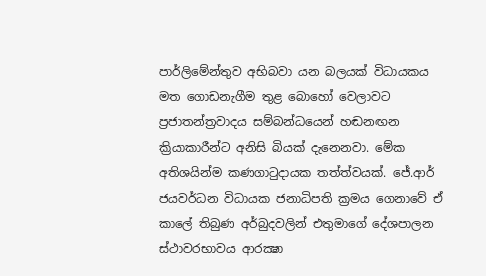පාර්ලිමේන්තුව අභිබවා යන බලයක් විධායකය මත ගොඩනැගීම තුළ බොහෝ වෙලාවට ප්‍රජාතන්ත්‍රවාදය සම්බන්ධයෙන් හඬනඟන ක්‍රියාකාරීන්ට අනිසි බියක් දැනෙනවා. මේක අතිශයින්ම කණගාටුදායක තත්ත්වයක්. ජේ.ආර් ජයවර්ධන විධායක ජනාධිපති ක්‍රමය ගෙනාවේ ඒ කාලේ තිබුණ අර්බුදවලින් එතුමාගේ දේශපාලන ස්ථාවරභාවය ආරක්‍ෂා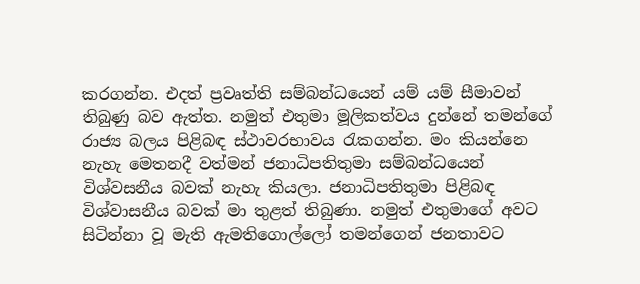කරගන්න. එදත් ප්‍රවෘත්ති සම්බන්ධයෙන් යම් යම් සීමාවන් තිබුණු බව ඇත්ත. නමුත් එතුමා මූලිකත්වය දුන්නේ තමන්ගේ රාජ්‍ය බලය පිළිබඳ ස්ථාවරභාවය රැකගන්න. මං කියන්නෙ නැහැ මෙතනදී වත්මන් ජනාධිපතිතුමා සම්බන්ධයෙන් විශ්වසනීය බවක් නැහැ කියලා. ජනාධිපතිතුමා පිළිබඳ විශ්වාසනීය බවක් මා තුළත් තිබුණා. නමුත් එතුමාගේ අවට සිටින්නා වූ මැති ඇමතිගොල්ලෝ තමන්ගෙන් ජනතාවට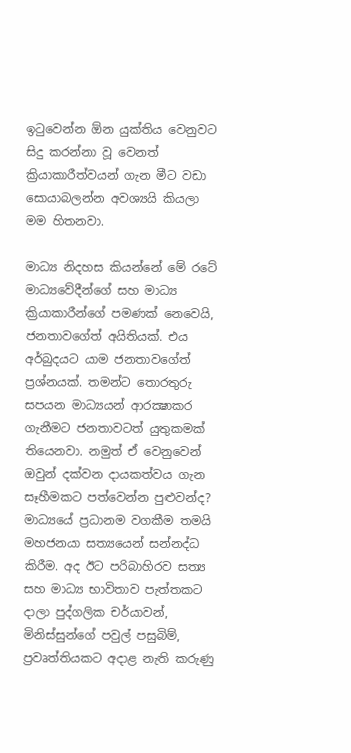ඉටුවෙන්න ඕන යුක්තිය වෙනුවට සිදු කරන්නා වූ වෙනත් ක්‍රියාකාරීත්වයන් ගැන මීට වඩා සොයාබලන්න අවශ්‍යයි කියලා මම හිතනවා.

මාධ්‍ය නිදහස කියන්නේ මේ රටේ මාධ්‍යවේදීන්ගේ සහ මාධ්‍ය ක්‍රියාකාරීන්ගේ පමණක් නෙවෙයි, ජනතාවගේත් අයිතියක්. එය අර්බුදයට යාම ජනතාවගේත් ප්‍රශ්නයක්. තමන්ට තොරතුරු සපයන මාධ්‍යයන් ආරක්‍ෂාකර ගැනීමට ජනතාවටත් යුතුකමක් තියෙනවා. නමුත් ඒ වෙනුවෙන් ඔවුන් දක්වන දායකත්වය ගැන සෑහීමකට පත්වෙන්න පුළුවන්ද?
මාධ්‍යයේ ප්‍රධානම වගකීම තමයි මහජනයා සත්‍යයෙන් සන්නද්ධ කිරීම. අද ඊට පරිබාහිරව සත්‍ය සහ මාධ්‍ය භාවිතාව පැත්තකට දාලා පුද්ගලික චර්යාවන්, මිනිස්සුන්ගේ පවුල් පසුබිම්, ප්‍රවෘත්තියකට අදාළ නැති කරුණු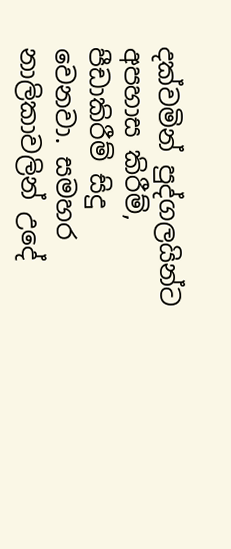දක්වමින් පුද්ගලයින්ට අපහාස කිරීම්, පීඩාකිරීම් සිදු වෙනවා. සමහර නාලිකාවලින් උදේ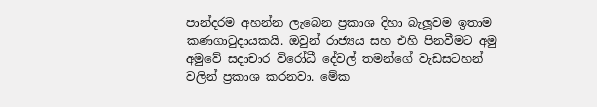පාන්දරම අහන්න ලැබෙන ප්‍රකාශ දිහා බැලූවම ඉතාම කණගාටුදායකයි. ඔවුන් රාජ්‍යය සහ එහි පිනවීමට අමු අමුවේ සදාචාර විරෝධී දේවල් තමන්ගේ වැඩසටහන් වලින් ප්‍රකාශ කරනවා. මේක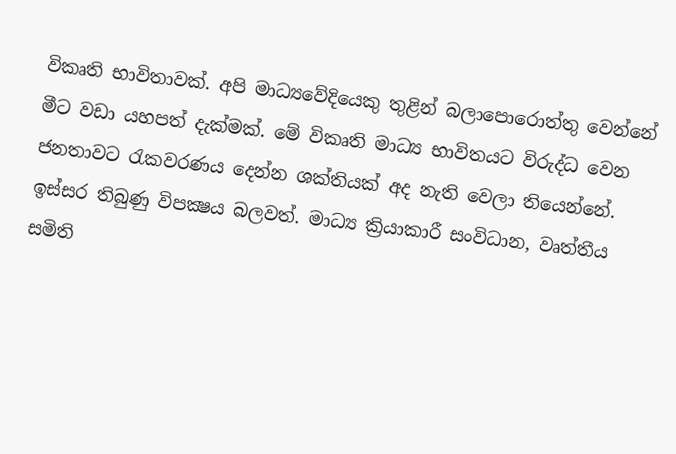විකෘති භාවිතාවක්. අපි මාධ්‍යවේදියෙකු තුළින් බලාපොරොත්තු වෙන්නේ මීට වඩා යහපත් දැක්මක්. මේ විකෘති මාධ්‍ය භාවිතයට විරුද්ධ වෙන ජනතාවට රැකවරණය දෙන්න ශක්තියක් අද නැති වෙලා තියෙන්නේ. ඉස්සර තිබුණු විපක්‍ෂය බලවත්. මාධ්‍ය ක්‍රියාකාරී සංවිධාන, වෘත්තීය සමිති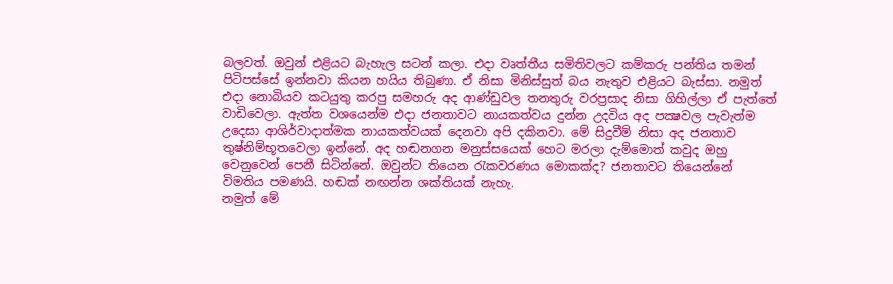බලවත්. ඔවුන් එළියට බැහැල සටන් කලා. එදා වෘත්තීය සමිතිවලට කම්කරු පන්තිය තමන් පිටිපස්සේ ඉන්නවා කියන හයිය තිබුණා. ඒ නිසා මිනිස්සුත් බය නැතුව එළියට බැස්සා. නමුත් එදා නොබියව කටයුතු කරපු සමහරු අද ආණ්ඩුවල තනතුරු වරප්‍රසාද නිසා ගිහිල්ලා ඒ පැත්තේ වාඩිවෙලා. ඇත්ත වශයෙන්ම එදා ජනතාවට නායකත්වය දුන්න උදවිය අද පක්‍ෂවල පැවැත්ම උදෙසා ආශිර්වාදාත්මක නායකත්වයක් දෙනවා අපි දකිනවා. මේ සිදුවීම් නිසා අද ජනතාව තුෂ්නිම්භූතවෙලා ඉන්නේ. අද හඬනගන මනුස්සයෙක් හෙට මරලා දැම්මොත් කවුද ඔහු වෙනුවෙන් පෙනී සිටින්නේ. ඔවුන්ට තියෙන රැකවරණය මොකක්ද? ජනතාවට තියෙන්නේ විමතිය පමණයි. හඬක් නඟන්න ශක්තියක් නැහැ.
නමුත් මේ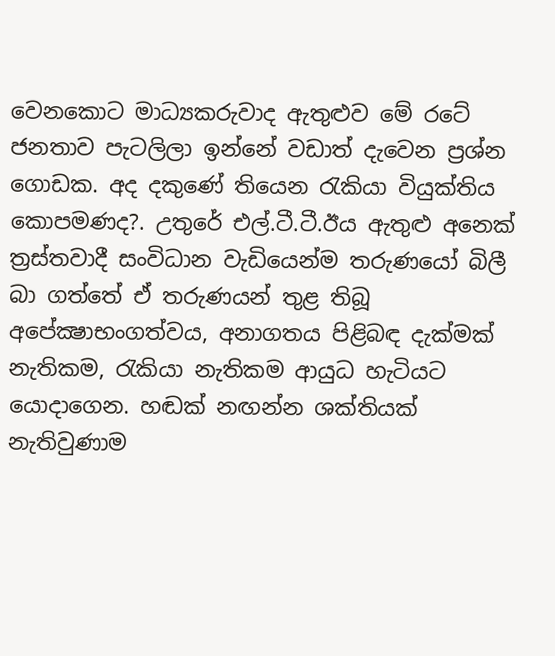වෙනකොට මාධ්‍යකරුවාද ඇතුළුව මේ රටේ ජනතාව පැටලිලා ඉන්නේ වඩාත් දැවෙන ප්‍රශ්න ගොඩක. අද දකුණේ තියෙන රැකියා වියුක්තිය කොපමණද?. උතුරේ එල්.ටී.ටී.ඊය ඇතුළු අනෙක් ත්‍රස්තවාදී සංවිධාන වැඩියෙන්ම තරුණයෝ බිලී බා ගත්තේ ඒ තරුණයන් තුළ තිබූ අපේක්‍ෂාභංගත්වය, අනාගතය පිළිබඳ දැක්මක් නැතිකම, රැකියා නැතිකම ආයුධ හැටියට යොදාගෙන. හඬක් නඟන්න ශක්තියක් නැතිවුණාම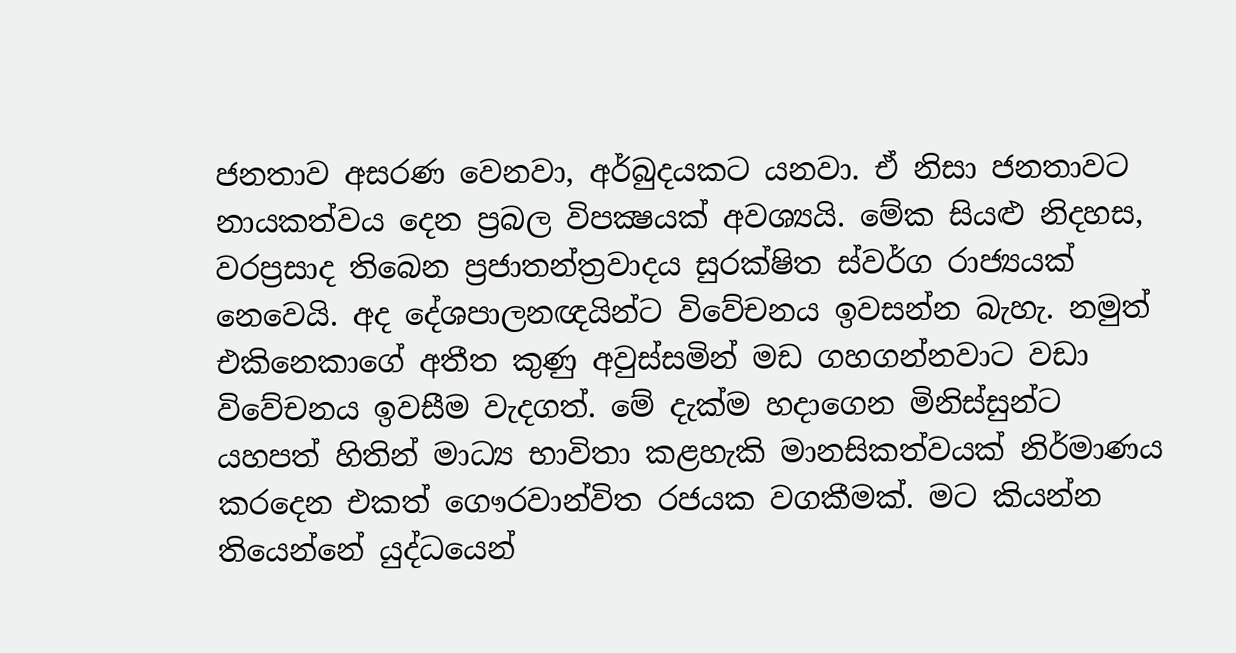ජනතාව අසරණ වෙනවා, අර්බුදයකට යනවා. ඒ නිසා ජනතාවට නායකත්වය දෙන ප්‍රබල විපක්‍ෂයක් අවශ්‍යයි. මේක සියළු නිදහස, වරප්‍රසාද තිබෙන ප්‍රජාතන්ත්‍රවාදය සුරක්ෂිත ස්වර්ග රාජ්‍යයක් නෙවෙයි. අද දේශපාලනඥයින්ට විවේචනය ඉවසන්න බැහැ. නමුත් එකිනෙකාගේ අතීත කුණු අවුස්සමින් මඩ ගහගන්නවාට වඩා විවේචනය ඉවසීම වැදගත්. මේ දැක්ම හදාගෙන මිනිස්සුන්ට යහපත් හිතින් මාධ්‍ය භාවිතා කළහැකි මානසිකත්වයක් නිර්මාණය කරදෙන එකත් ගෞරවාන්විත රජයක වගකීමක්. මට කියන්න තියෙන්නේ යුද්ධයෙන්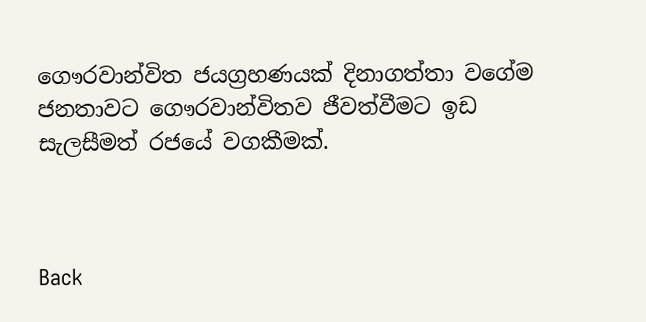ගෞරවාන්විත ජයග්‍රහණයක් දිනාගත්තා වගේම ජනතාවට ගෞරවාන්විතව ජීවත්වීමට ඉඩ සැලසීමත් රජයේ වගකීමක්.



Back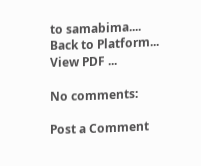to samabima....
Back to Platform...
View PDF ...

No comments:

Post a Comment